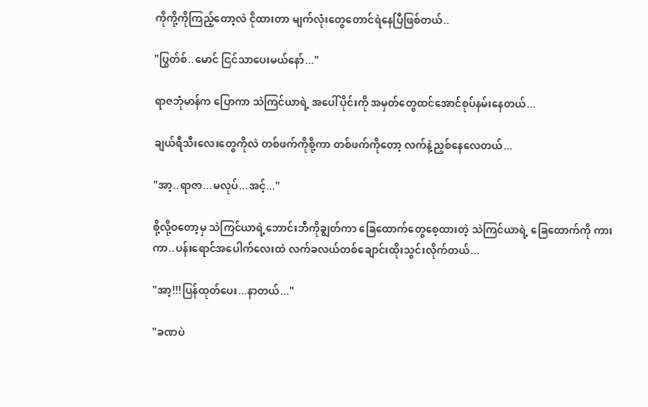ကိုကို့ကိုကြည့်တော့လဲ ငိုထားတာ မျက်လုံးတွေတောင်ရဲနေပြီဖြစ်တယ်..

"ပြွတ်စ်..မောင် ငြင်သာပေးမယ်နော်..."

ရာဇဘုံမာန်က ပြောကာ သဲကြင်ယာရဲ့ အပေါ်ပိုင်းကို အမှတ်တွေထင်အောင်စုပ်နမ်းနေတယ်...

ချယ်ရီသီးလေးတွေကိုလဲ တစ်ဖက်ကိုစို့ကာ တစ်ဖက်ကိုတော့ လက်နဲ့ညှစ်နေလေတယ်...

"အာ့..ရာဇာ...မလုပ်...အင့်..."

စို့လို့ဝတော့မှ သဲကြင်ယာရဲ့ဘောင်းဘီကိုချွတ်ကာ ခြေထောက်တွေစေ့ထားတဲ့ သဲကြင်ယာရဲ့ ခြေထောက်ကို ကားကာ..ပန်းရောင်အပေါက်လေးထဲ လက်ခလယ်တစ်ချောင်းထိုးသွင်းလိုက်တယ်...

"အာ့!!!ပြန်ထုတ်ပေး...နာတယ်..."

"ခဏပဲ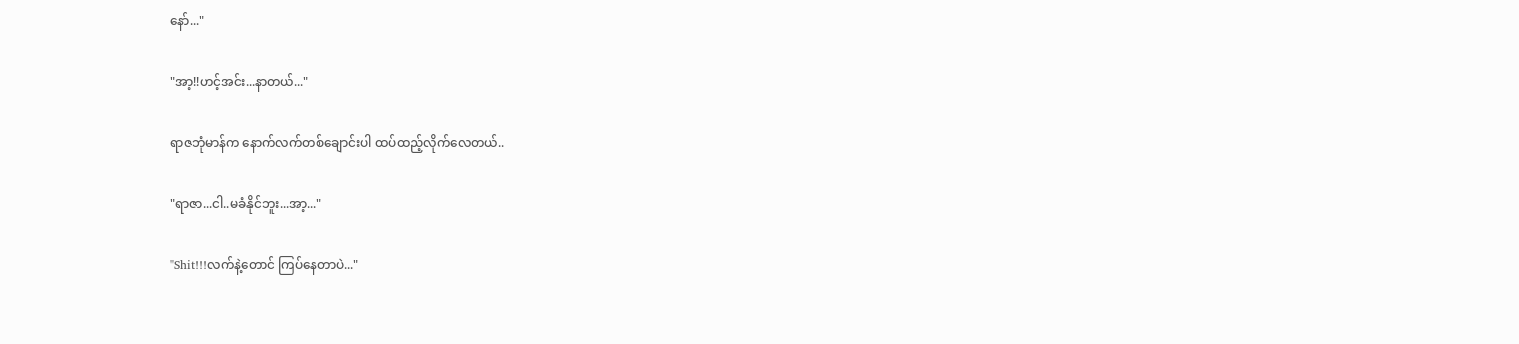နော်..."

"အာ့!!ဟင့်အင်း...နာတယ်..."

ရာဇဘုံမာန်က နောက်လက်တစ်ချောင်းပါ ထပ်ထည့်လိုက်လေတယ်..

"ရာဇာ...ငါ..မခံနိုင်ဘူး...အာ့..."

"Shit!!!လက်နဲ့တောင် ကြပ်နေတာပဲ..."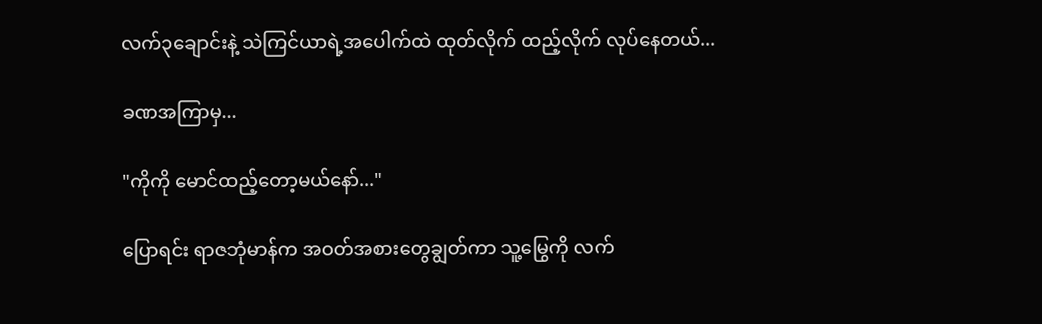လက်၃ချောင်းနဲ့ သဲကြင်ယာရဲ့အပေါက်ထဲ ထုတ်လိုက် ထည့်လိုက် လုပ်နေတယ်...

ခဏအကြာမှ...

"ကိုကို မောင်ထည့်တော့မယ်နော်..."

ပြောရင်း ရာဇဘုံမာန်က အဝတ်အစားတွေချွတ်ကာ သူ့မြွေကို လက်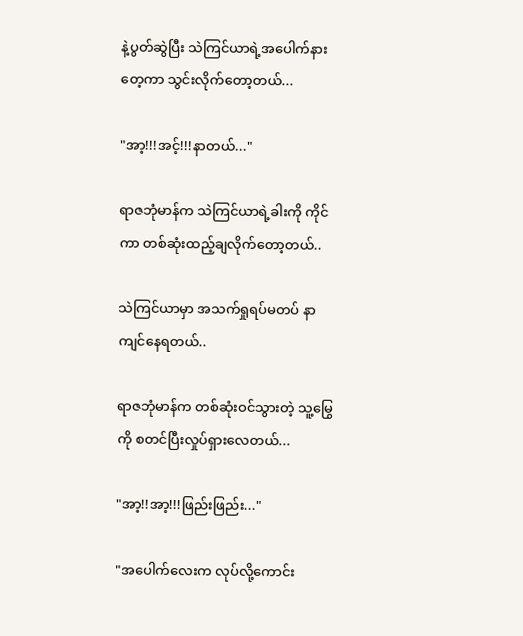နဲ့ပွတ်ဆွဲပြီး သဲကြင်ယာရဲ့အပေါက်နားတေ့ကာ သွင်းလိုက်တော့တယ်...

"အာ့!!!အင့်!!!နာတယ်..."

ရာဇဘုံမာန်က သဲကြင်ယာရဲ့ခါးကို ကိုင်ကာ တစ်ဆုံးထည့်ချလိုက်တော့တယ်..

သဲကြင်ယာမှာ အသက်ရှုရပ်မတပ် နာကျင်နေရတယ်..

ရာဇဘုံမာန်က တစ်ဆုံးဝင်သွားတဲ့ သူ့မြွေကို စတင်ပြီးလှုပ်ရှားလေတယ်...

"အာ့!!အာ့!!!ဖြည်းဖြည်း..."

"အပေါက်လေးက လုပ်လို့ကောင်း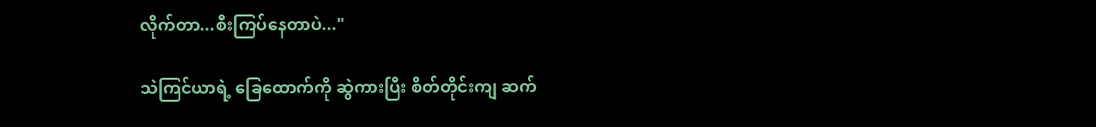လိုက်တာ...စီးကြပ်နေတာပဲ..."

သဲကြင်ယာရဲ့ ခြေထောက်ကို ဆွဲကားပြီး စိတ်တိုင်းကျ ဆက်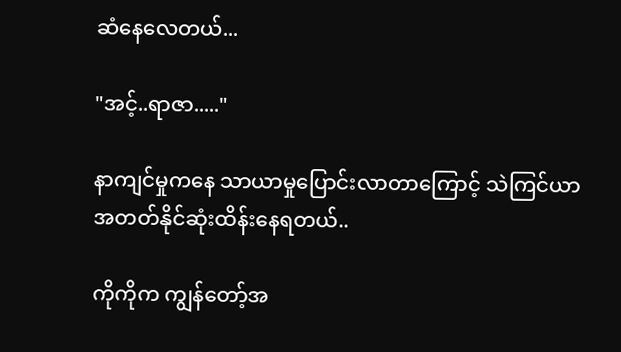ဆံနေလေတယ်...

"အင့်..ရာဇာ....."

နာကျင်မှုကနေ သာယာမှုပြောင်းလာတာကြောင့် သဲကြင်ယာ အတတ်နိုင်ဆုံးထိန်းနေရတယ်..

ကိုကိုက ကျွန်တော့်အ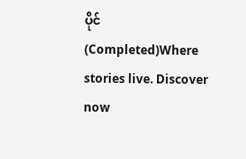ပိုင် (Completed)Where stories live. Discover now